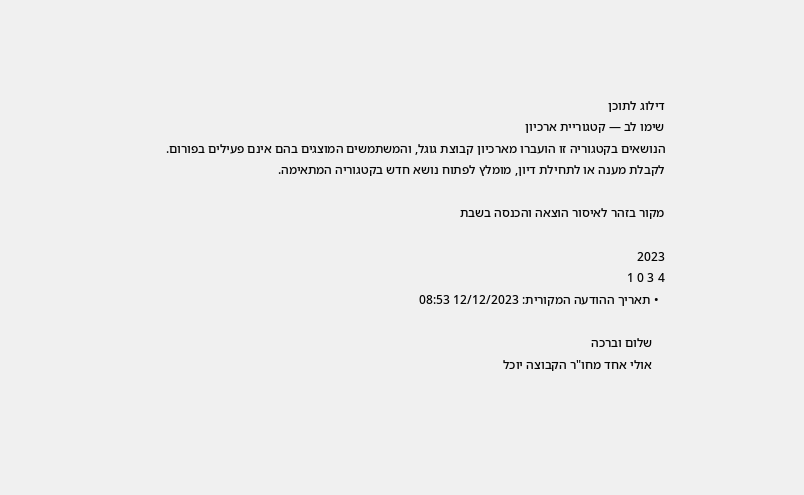דילוג לתוכן
שימו לב — קטגוריית ארכיון
הנושאים בקטגוריה זו הועברו מארכיון קבוצת גוגל, והמשתמשים המוצגים בהם אינם פעילים בפורום.
לקבלת מענה או לתחילת דיון, מומלץ לפתוח נושא חדש בקטגוריה המתאימה.

מקור בזהר לאיסור הוצאה והכנסה בשבת

2023
4 3 0 1
  • תאריך ההודעה המקורית: 12/12/2023 08:53

    שלום וברכה
    אולי אחד מחו"ר הקבוצה יוכל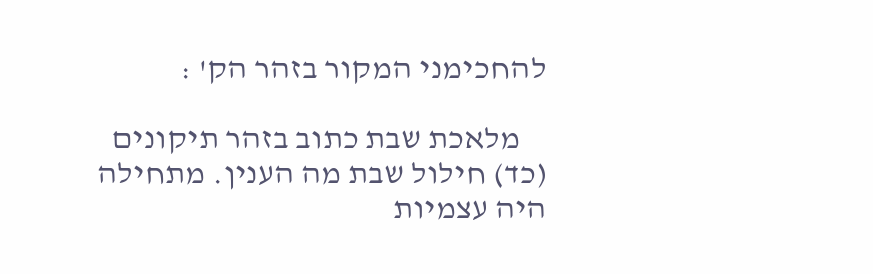להחכימני המקור בזהר הק' :

    מלאכת שבת כתוב בזהר תיקונים (כד) חילול שבת מה הענין. מתחילה היה עצמיות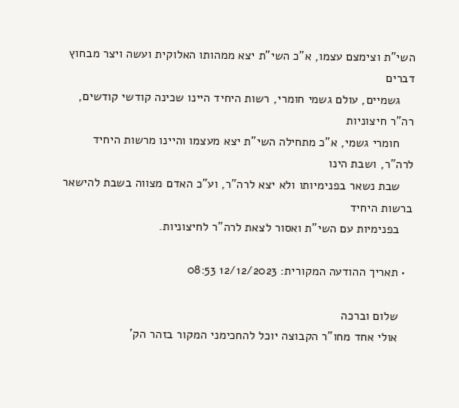השי"ת וצימצם עצמו, א"כ השי"ת יצא ממהותו האלוקית ועשה ויצר מבחוץ דברים
    גשמיים, עולם גשמי חומרי, רשות היחיד היינו שכינה קודשי קודשים, רה"ר חיצוניות
    חומרי גשמי, א"כ מתחילה השי"ת יצא מעצמו והיינו מרשות היחיד לרה"ר, ושבת הינו
    שבת נשאר בפנימיותו ולא יצא לרה"ר, וע"כ האדם מצווה בשבת להישאר ברשות היחיד
    בפנימיות עם השי"ת ואסור לצאת לרה"ר לחיצוניות.

  • תאריך ההודעה המקורית: 12/12/2023 08:53

    שלום וברכה
    אולי אחד מחו"ר הקבוצה יוכל להחכימני המקור בזהר הק'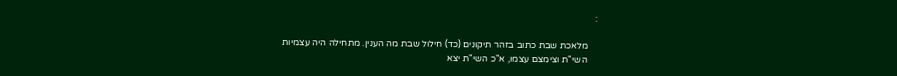:

    מלאכת שבת כתוב בזהר תיקונים (כד) חילול שבת מה הענין. מתחילה היה עצמיות
    השי"ת וצימצם עצמו, א"כ השי"ת יצא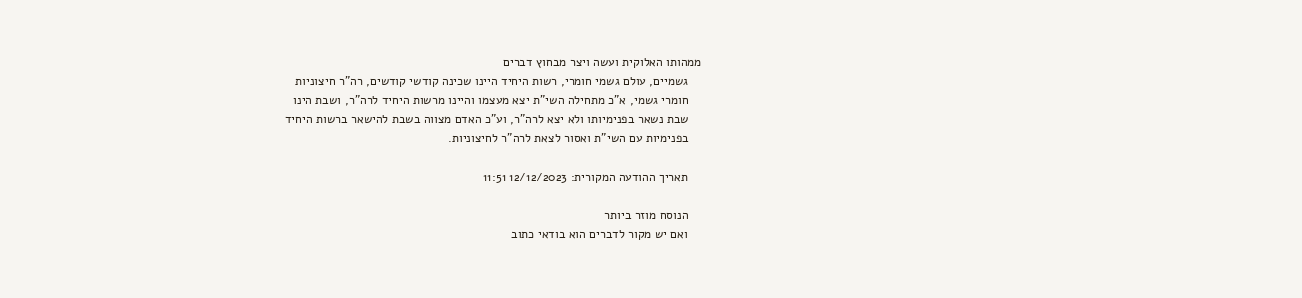ממהותו האלוקית ועשה ויצר מבחוץ דברים
    גשמיים, עולם גשמי חומרי, רשות היחיד היינו שכינה קודשי קודשים, רה"ר חיצוניות
    חומרי גשמי, א"כ מתחילה השי"ת יצא מעצמו והיינו מרשות היחיד לרה"ר, ושבת הינו
    שבת נשאר בפנימיותו ולא יצא לרה"ר, וע"כ האדם מצווה בשבת להישאר ברשות היחיד
    בפנימיות עם השי"ת ואסור לצאת לרה"ר לחיצוניות.

    תאריך ההודעה המקורית: 12/12/2023 11:51

    הנוסח מוזר ביותר
    ואם יש מקור לדברים הוא בודאי כתוב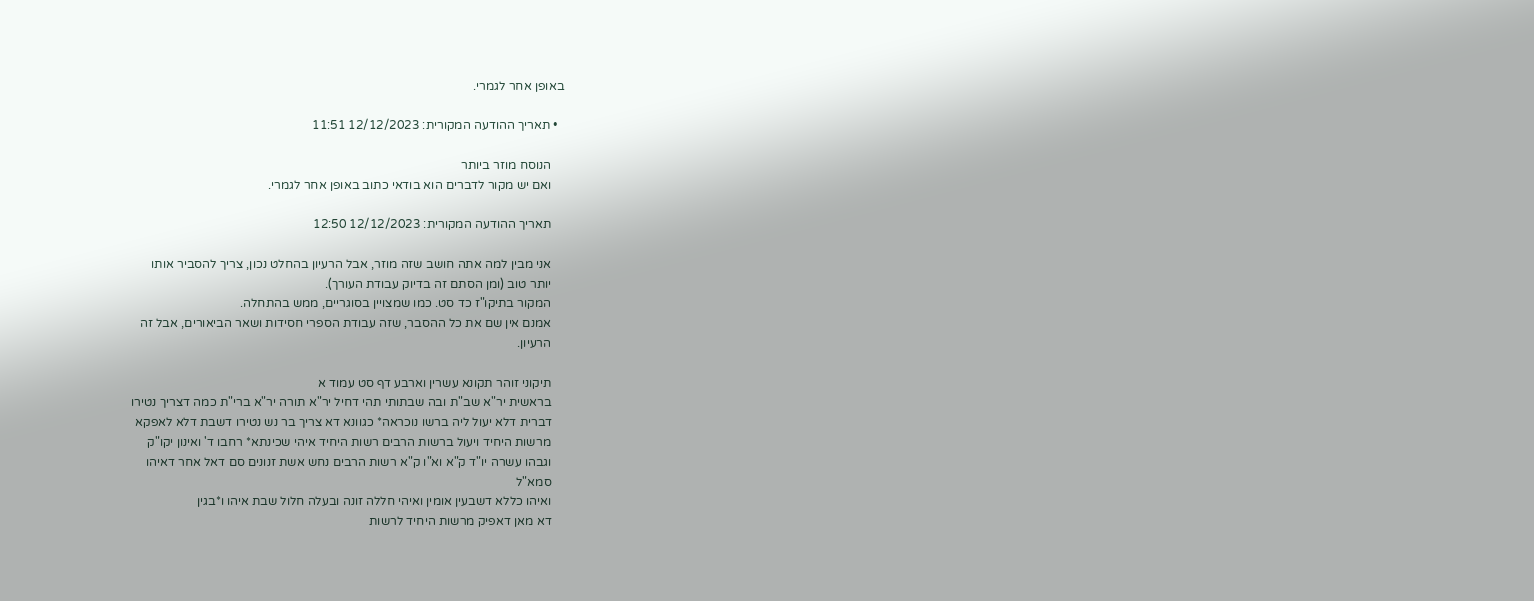באופן אחר לגמרי.

  • תאריך ההודעה המקורית: 12/12/2023 11:51

    הנוסח מוזר ביותר
    ואם יש מקור לדברים הוא בודאי כתוב באופן אחר לגמרי.

    תאריך ההודעה המקורית: 12/12/2023 12:50

    אני מבין למה אתה חושב שזה מוזר, אבל הרעיון בהחלט נכון, צריך להסביר אותו
    יותר טוב (ומן הסתם זה בדיוק עבודת העורך).
    המקור בתיקו"ז כד סט. כמו שמצויין בסוגריים, ממש בהתחלה.
    אמנם אין שם את כל ההסבר, שזה עבודת הספרי חסידות ושאר הביאורים, אבל זה
    הרעיון.

    תיקוני זוהר תקונא עשרין וארבע דף סט עמוד א
    בראשית יר"א שב"ת ובה שבתותי תהי דחיל יר"א תורה יר"א ברי"ת כמה דצריך נטירו
    דברית דלא יעול ליה ברשו נוכראה* כגוונא דא צריך בר נש נטירו דשבת דלא לאפקא
    מרשות היחיד ויעול ברשות הרבים רשות היחיד איהי שכינתא* רחבו ד' ואינון יקו"ק
    וגבהו עשרה יו"ד ק"א וא"ו ק"א רשות הרבים נחש אשת זנונים סם דאל אחר דאיהו
    סמא"ל
    ואיהו כללא דשבעין אומין ואיהי חללה זונה ובעלה חלול שבת איהו ו*בגין
    דא מאן דאפיק מרשות היחיד לרשות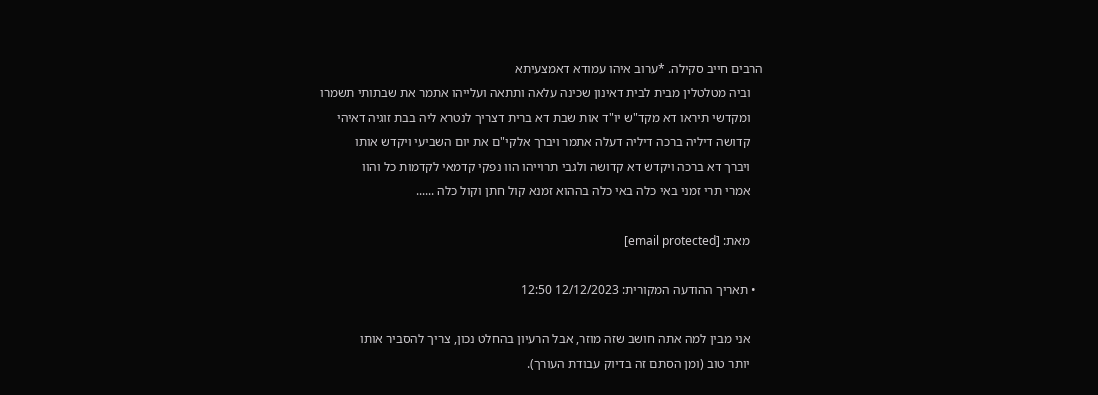הרבים חייב סקילה. *ערוב איהו עמודא דאמצעיתא
    וביה מטלטלין מבית לבית דאינון שכינה עלאה ותתאה ועלייהו אתמר את שבתותי תשמרו
    ומקדשי תיראו דא מקד"ש יו"ד אות שבת דא ברית דצריך לנטרא ליה בבת זוגיה דאיהי
    קדושה דיליה ברכה דיליה דעלה אתמר ויברך אלקי"ם את יום השביעי ויקדש אותו
    ויברך דא ברכה ויקדש דא קדושה ולגבי תרוייהו הוו נפקי קדמאי לקדמות כל והוו
    אמרי תרי זמני באי כלה באי כלה בההוא זמנא קול חתן וקול כלה ......

    מאת: [email protected]

  • תאריך ההודעה המקורית: 12/12/2023 12:50

    אני מבין למה אתה חושב שזה מוזר, אבל הרעיון בהחלט נכון, צריך להסביר אותו
    יותר טוב (ומן הסתם זה בדיוק עבודת העורך).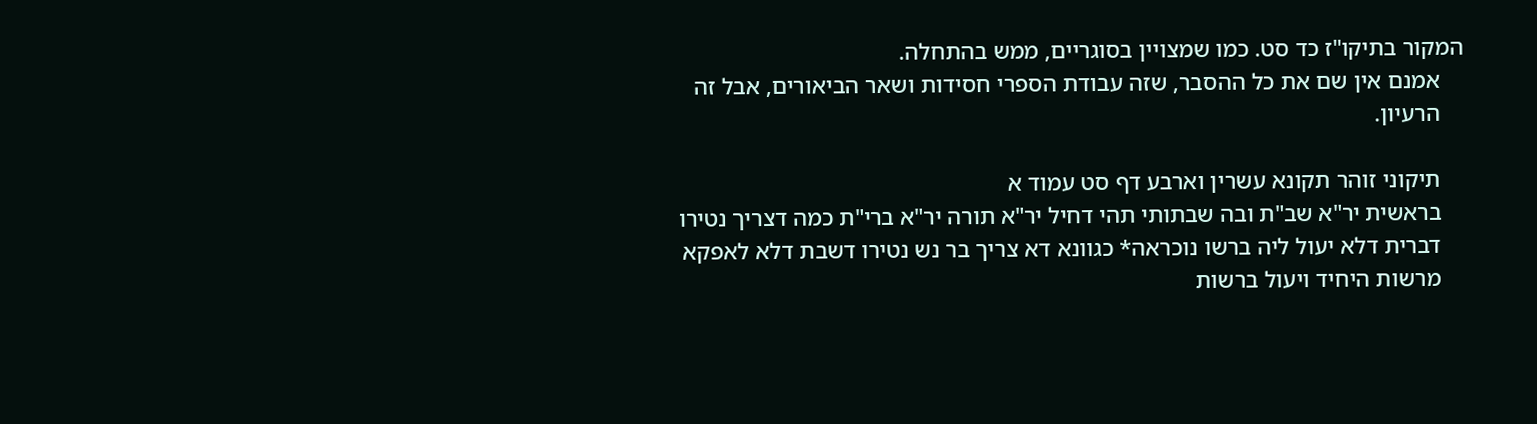המקור בתיקו"ז כד סט. כמו שמצויין בסוגריים, ממש בהתחלה.
    אמנם אין שם את כל ההסבר, שזה עבודת הספרי חסידות ושאר הביאורים, אבל זה
    הרעיון.

    תיקוני זוהר תקונא עשרין וארבע דף סט עמוד א
    בראשית יר"א שב"ת ובה שבתותי תהי דחיל יר"א תורה יר"א ברי"ת כמה דצריך נטירו
    דברית דלא יעול ליה ברשו נוכראה* כגוונא דא צריך בר נש נטירו דשבת דלא לאפקא
    מרשות היחיד ויעול ברשות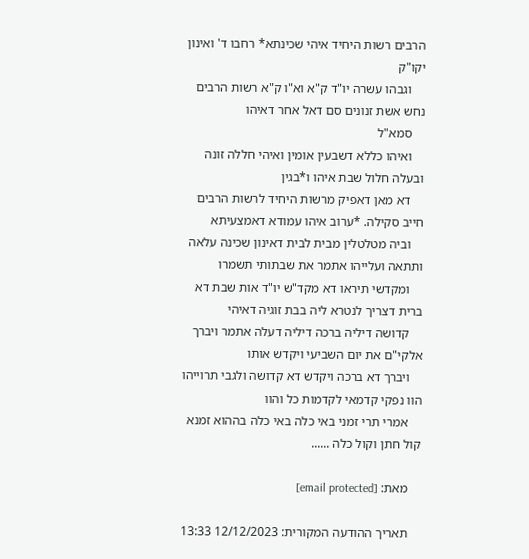הרבים רשות היחיד איהי שכינתא* רחבו ד' ואינון יקו"ק
    וגבהו עשרה יו"ד ק"א וא"ו ק"א רשות הרבים נחש אשת זנונים סם דאל אחר דאיהו
    סמא"ל
    ואיהו כללא דשבעין אומין ואיהי חללה זונה ובעלה חלול שבת איהו ו*בגין
    דא מאן דאפיק מרשות היחיד לרשות הרבים חייב סקילה. *ערוב איהו עמודא דאמצעיתא
    וביה מטלטלין מבית לבית דאינון שכינה עלאה ותתאה ועלייהו אתמר את שבתותי תשמרו
    ומקדשי תיראו דא מקד"ש יו"ד אות שבת דא ברית דצריך לנטרא ליה בבת זוגיה דאיהי
    קדושה דיליה ברכה דיליה דעלה אתמר ויברך אלקי"ם את יום השביעי ויקדש אותו
    ויברך דא ברכה ויקדש דא קדושה ולגבי תרוייהו הוו נפקי קדמאי לקדמות כל והוו
    אמרי תרי זמני באי כלה באי כלה בההוא זמנא קול חתן וקול כלה ......

    מאת: [email protected]

    תאריך ההודעה המקורית: 12/12/2023 13:33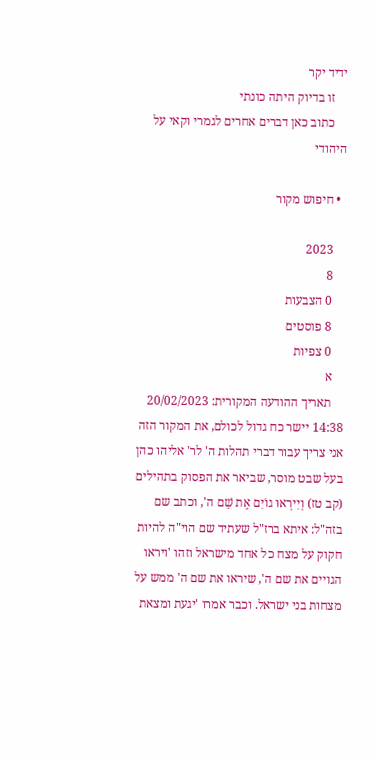ידיד יקר
    זו בדיוק היתה כונתי
    כתוב כאן דברים אחרים לגמרי וקאי על היהודי

  • חיפוש מקור

    2023
    8
    0 הצבעות
    8 פוסטים
    0 צפיות
    א
    תאריך ההודעה המקורית: 20/02/2023 14:38 יישר כח גדול לכולם, את המקור הזה אני צריך עבור דברי תהלות ה' לר' אליהו כהן בעל שבט מוסר, שביאר את הפסוק בתהילים (קב טז) וְיִירְאוּ גוֹיִם אֶת שֵׁם ה', וכתב שם בזה"ל: איתא ברז"ל שעתיד שם הוי"ה להיות חקוק על מצח כל אחד מישראל וזהו 'ויראו הגויים את שם ה', שיראו את שם ה' ממש על מצחות בני ישראל. וכבר אמרו 'יגעת ומצאת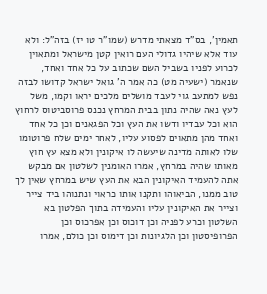תאמין', בס"ד מצאתי מדרש (שמו"ר טו יז) בזה"ל: ולא עוד אלא שיהיו גדולי העם רואין קטן מישראל ומתאוין לכרוע לפניו בשביל השם שכתוב על כל אחד ואחד, שנאמר (ישעיה מט) כה אמר ה' גואל ישראל קדושו לבזה נפש למתעב גוי לעבד מושלים מלכים יראו וקמו, משל לעץ נאה שהיה נתון בבית המרחץ נכנס פרוסביטוס לרחוץ הוא וכל עבדיו ודשו את העץ וכל הפגאנים וכן כל אחד ואחד מהן מתאוים לפסוע עליו, לאחר ימים שלח פרוטומו שלו לאותה מדינה שיעשה לו איקונין ולא מצא עץ חוץ מאותו שהיה במרחץ, אמרו האומנין לשלטון אם מבקש אתה להעמיד האיקונין הבא את העץ שיש במרחץ שאין לך טוב ממנו, הביאוהו ותקנו אותו כראוי ונתנוהו ביד צייר וצייר את האיקונין עליו והעמידה בתוך הפלטון בא השלטון וכרע לפניה וכן דוכוס וכן אפרכוס וכן הפרופיסטון וכן הלגיונות וכן דימוס וכן כולם, אמרו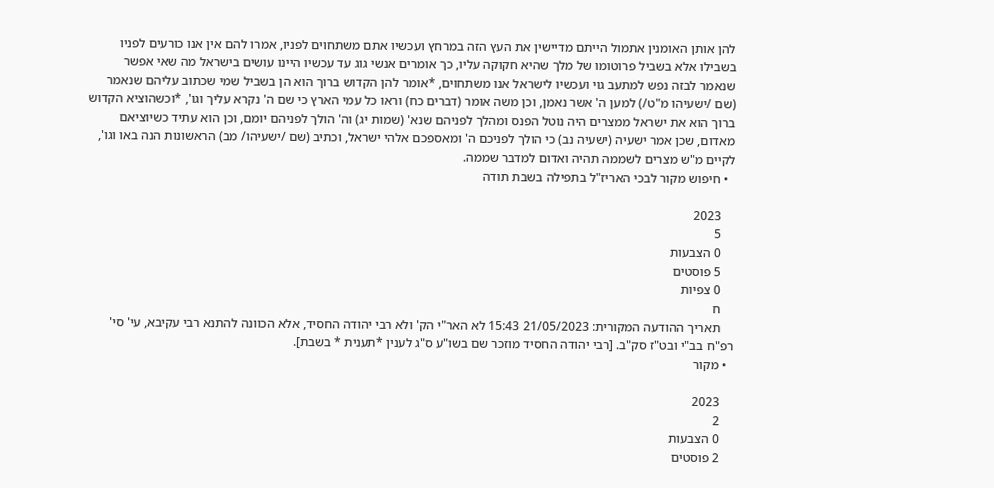להן אותן האומנין אתמול הייתם מדיישין את העץ הזה במרחץ ועכשיו אתם משתחוים לפניו, אמרו להם אין אנו כורעים לפניו בשבילו אלא בשביל פרוטומו של מלך שהיא חקוקה עליו, כך אומרים אנשי גוג עד עכשיו היינו עושים בישראל מה שאי אפשר שנאמר לבזה נפש למתעב גוי ועכשיו לישראל אנו משתחוים, *אומר להן הקדוש ברוך הוא הן בשביל שמי שכתוב עליהם שנאמר (שם /ישעיהו מ"ט/) למען ה' אשר נאמן, וכן משה אומר (דברים כח) וראו כל עמי הארץ כי שם ה' נקרא עליך וגו', *וכשהוציא הקדוש ברוך הוא את ישראל ממצרים היה נוטל הפנס ומהלך לפניהם שנא' (שמות יג) וה' הולך לפניהם יומם, וכן הוא עתיד כשיוציאם מאדום, שכן אמר ישעיה (ישעיה נב) כי הולך לפניכם ה' ומאספכם אלהי ישראל, וכתיב (שם /ישעיהו/ מב) הראשונות הנה באו וגו', לקיים מ"ש מצרים לשממה תהיה ואדום למדבר שממה.
  • חיפוש מקור לבכי האריז"ל בתפילה בשבת תודה

    2023
    5
    0 הצבעות
    5 פוסטים
    0 צפיות
    ח
    תאריך ההודעה המקורית: 21/05/2023 15:43 לא האר"י הק' ולא רבי יהודה החסיד, אלא הכוונה להתנא רבי עקיבא, עי' סי' רפ"ח בב"י ובט"ז סק"ב. [רבי יהודה החסיד מוזכר שם בשו"ע ס"ג לענין *תענית * בשבת].
  • מקור

    2023
    2
    0 הצבעות
    2 פוסטים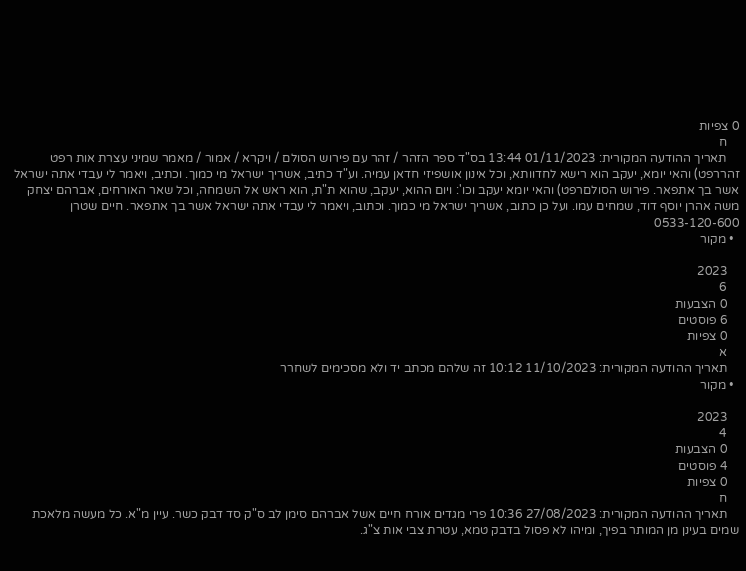0 צפיות
    ח
    תאריך ההודעה המקורית: 01/11/2023 13:44 בס"ד ספר הזהר / זהר עם פירוש הסולם / ויקרא / אמור / מאמר שמיני עצרת אות רפט זהררפט) והאי יומא, יעקב הוא רישא לחדוותא, וכל אינון אושפיזי חדאן עמיה. וע"ד כתיב, אשריך ישראל מי כמוך. וכתיב, ויאמר לי עבדי אתה ישראל אשר בך אתפאר. פירוש הסולםרפט) והאי יומא יעקב וכו': ויום ההוא, יעקב, שהוא ת"ת, הוא ראש אל השמחה, וכל שאר האורחים, אברהם יצחק משה אהרן יוסף דוד, שמחים עמו. ועל כן כתוב, אשריך ישראל מי כמוך. וכתוב, ויאמר לי עבדי אתה ישראל אשר בך אתפאר. חיים שטרן 0533-120-600
  • מקור

    2023
    6
    0 הצבעות
    6 פוסטים
    0 צפיות
    א
    תאריך ההודעה המקורית: 11/10/2023 10:12 זה שלהם מכתב יד ולא מסכימים לשחרר
  • מקור

    2023
    4
    0 הצבעות
    4 פוסטים
    0 צפיות
    ח
    תאריך ההודעה המקורית: 27/08/2023 10:36 פרי מגדים אורח חיים אשל אברהם סימן לב ס"ק סד דבק כשר. עיין מ"א. כל מעשה מלאכת שמים בעינן מן המותר בפיך, ומיהו לא פסול בדבק טמא, עטרת צבי אות צ"ג.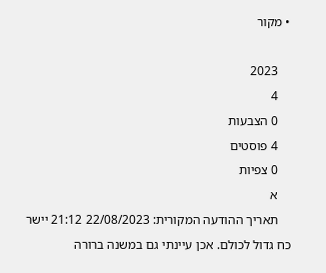• מקור

    2023
    4
    0 הצבעות
    4 פוסטים
    0 צפיות
    א
    תאריך ההודעה המקורית: 22/08/2023 21:12 יישר כח גדול לכולם. אכן עיינתי גם במשנה ברורה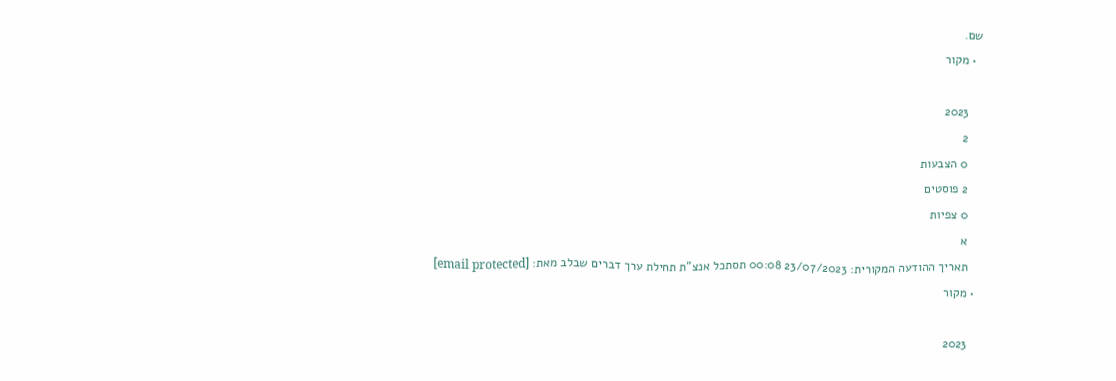שם.
  • מקור

    2023
    2
    0 הצבעות
    2 פוסטים
    0 צפיות
    א
    תאריך ההודעה המקורית: 23/07/2023 00:08 תסתכל אנצ"ת תחילת ערך דברים שבלב מאת: [email protected]
  • מקור

    2023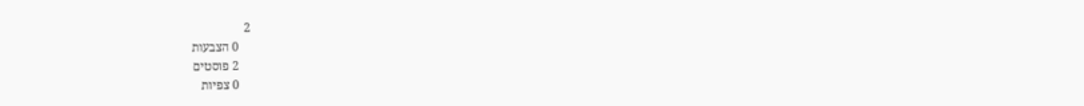2
    0 הצבעות
    2 פוסטים
    0 צפיות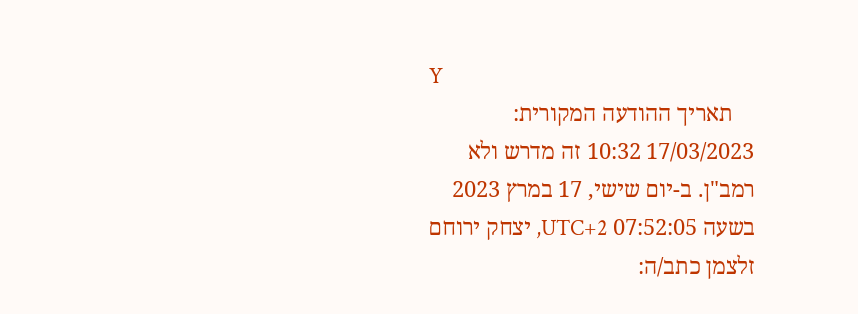Y
    תאריך ההודעה המקורית: 17/03/2023 10:32 זה מדרש ולא רמב"ן. ב-יום שישי, 17 במרץ 2023 בשעה 07:52:05 UTC+2, יצחק ירוחם זלצמן כתב/ה: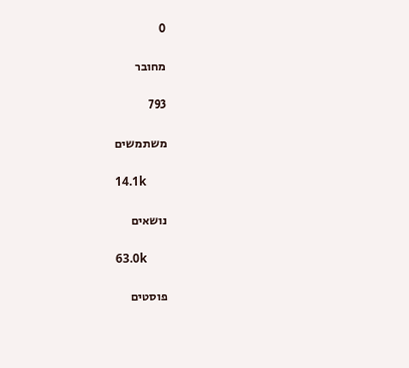0

מחובר

793

משתמשים

14.1k

נושאים

63.0k

פוסטים